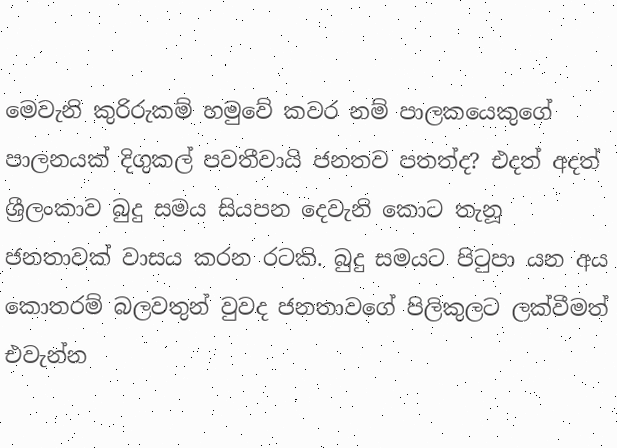මෙවැනි කුරිරුකම් හමුවේ කවර නම් පාලකයෙකුගේ පාලනයක් දිගුකල් පවතීවායි ජනතව පතත්ද? එදත් අදත් ශ්‍රීලංකාව බුදු සමය සියපන දෙවැනි කොට තැනූ ජනතාවක් වාසය කරන රටකි. බුදු සමයට පි‍ටුපා යන අය කොතරම් බලවතුන් වුවද ජනතාවගේ පිලිකුලට ලක්වීමත් එවැන්න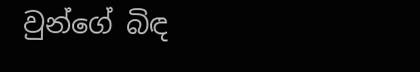වුන්ගේ බිඳ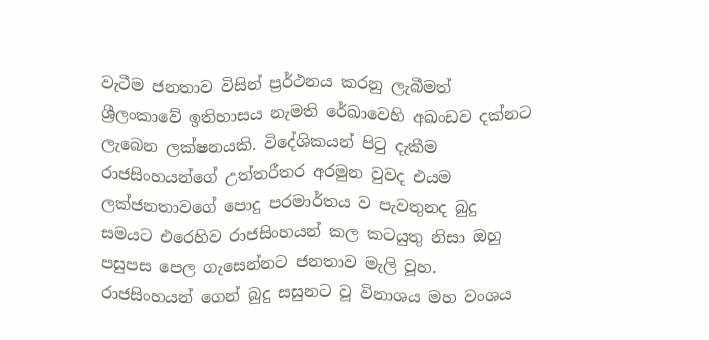වැටීම ජනතාව විසින් ප්‍රර්ථනය කරනු ලැබීමත් ශ්‍රීලංකාවේ ඉතිහාසය නැමති රේඛාවෙහි අඛංඩව දක්නට ලැබෙන ලක්ෂනයකි. විදේශිකයන් පි‍ටු දැකීම රාජසිංහයන්ගේ උත්තරීතර අරමුන වුවද එයම ලක්ජනතාවගේ පොදු පරමාර්තය ව පැවතුනද බුදු සමයට එරෙහිව රාජසිංහයන් කල කටයුතු නිසා ඔහු පසුපස පෙල ගැසෙන්නට ජනතාව මැලි වූහ.
රාජසිංහයන් ගෙන් බුදු සසුනට වූ විනාශය මහ වංශය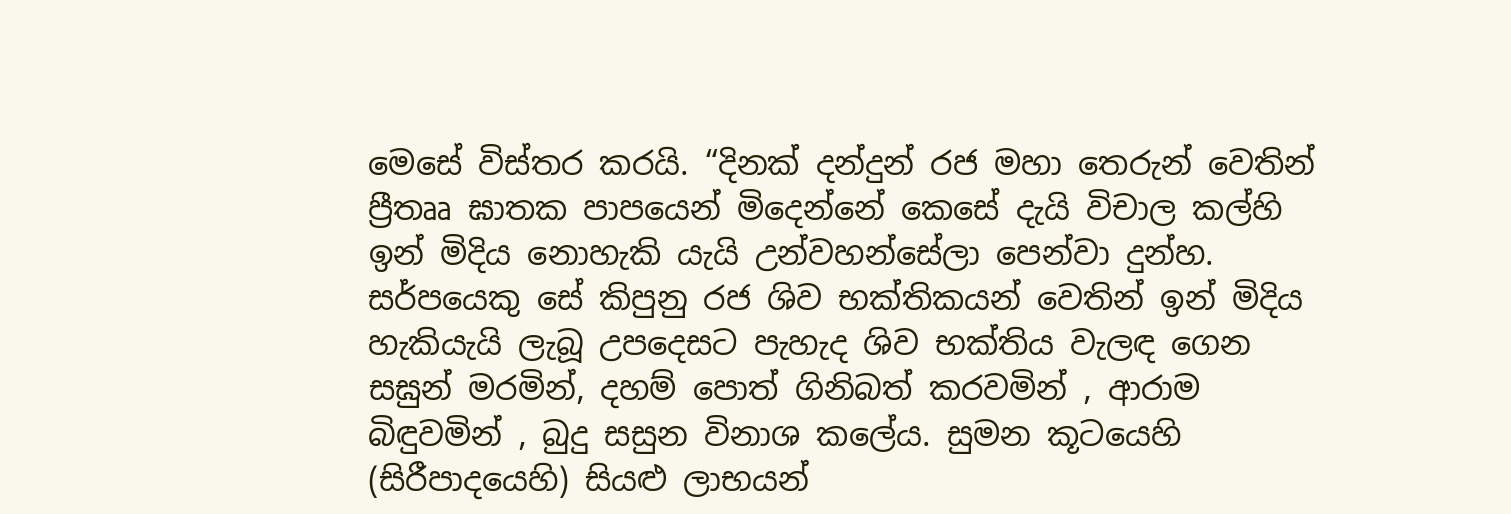මෙසේ විස්තර කරයි. “දිනක් දන්දුන් රජ මහා තෙරුන් වෙතින් ප්‍රීතෲ ඝාතක පාපයෙන් මිදෙන්නේ කෙසේ දැයි විචාල කල්හි ඉන් මිදිය නොහැකි යැයි උන්වහන්සේලා පෙන්වා දුන්හ. සර්පයෙකු සේ කිපුනු රජ ශිව භක්තිකයන් වෙතින් ඉන් මිදිය හැකියැයි ලැබූ උපදෙසට පැහැද ශිව භක්තිය වැලඳ ගෙන සඝුන් මරමින්, දහම් පොත් ගිනිබත් කරවමින් , ආරාම බිඳුවමින් , බුදු සසුන විනාශ කලේය. සුමන කූටයෙහි (සිරීපාදයෙහි) සියළු ලාභයන්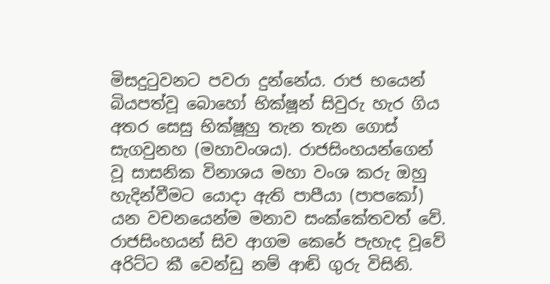මිසදු‍ටුවනට පවරා දුන්නේය. රාජ භයෙන් බියපත්වූ බොහෝ භික්ෂූන් සිවුරු හැර ගිය අතර සෙසු භික්ෂූහු තැන තැන ගොස් සැගවුනහ (මහාවංශය). රාජසිංහයන්ගෙන් වූ සාසනික විනාශය මහා වංශ කරු ඔහු හැදින්වීමට යොදා ඇති පාපීයා (පාපකෝ) යන වචනයෙන්ම මනාව සංක්කේතවත් වේ.
රාජසිංහයන් සිව ආගම කෙරේ පැහැද වූවේ අරිට්ට කී වෙන්ඩු නම් ආඬි ගුරු විසිනි.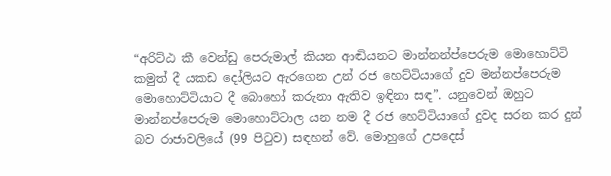“අරිට්ඨ කී වෙන්ඩු පෙරුමාල් කියන ආඬියනට මාන්නන්ප්පෙරුම මොහොට්ටි කමුත් දී යකඩ දෝලියට ඇරගෙන උන් රජ හෙට්ටියාගේ දුව මන්නප්පෙරුම මොහොට්ටියාට දී බොහෝ කරුනා ඇතිව ඉඳිනා සඳ”. යනුවෙන් ඔහුට මාන්නප්පෙරුම මොහොට්ටාල යන නම දී රජ හෙට්ටියාගේ දුවද සරන කර දුන් බව රාජාවලියේ (99 පි‍ටුව) සඳහන් වේ. මොහුගේ උපදෙස්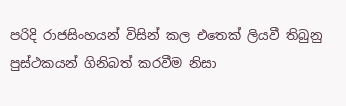පරිදි රාජසිංහයන් විසින් කල එතෙක් ලියවී තිබුනු පුස්ථකයන් ගිනිබත් කරවීම නිසා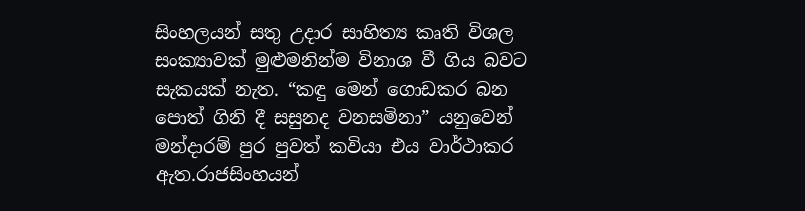සිංහලයන් සතු උදාර සාහිත්‍ය කෘති විශල සංක්‍යාවක් මුළුමනින්ම විනාශ වී ගිය බවට සැකයක් නැත. “කඳු මෙන් ගොඩකර බන පොත් ගිනි දී සසුනද වනසමිනා” යනුවෙන් මන්දාරම් පුර පුවත් කවියා එය වාර්ථාකර ඇත.රාජසිංහයන්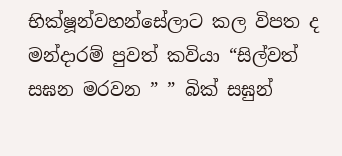භික්ෂූන්වහන්සේලාට කල විපත ද මන්දාරම් පුවත් කවියා “සිල්වත් සඝන මරවන ” ” බික් සඝුන්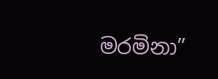මරමිනා”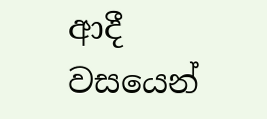ආදී වසයෙන්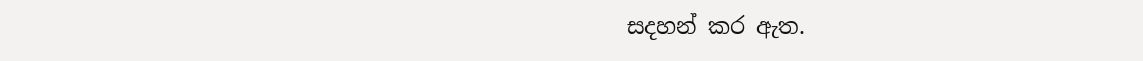සදහන් කර ඇත.